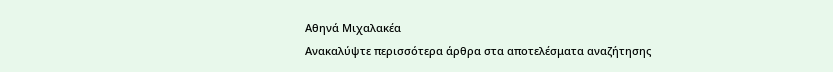Αθηνά Μιχαλακέα
Ανακαλύψτε περισσότερα άρθρα στα αποτελέσματα αναζήτησης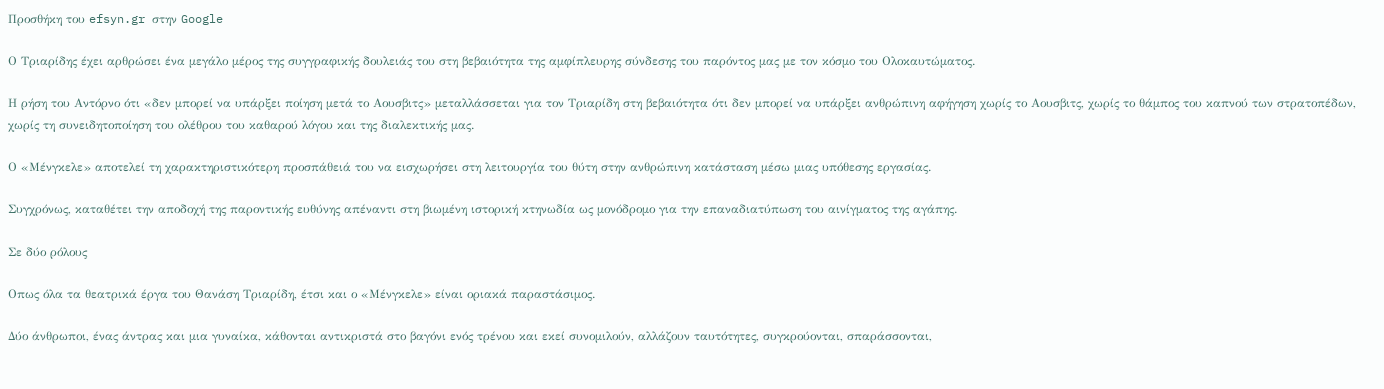Προσθήκη του efsyn.gr στην Google

Ο Τριαρίδης έχει αρθρώσει ένα μεγάλο μέρος της συγγραφικής δουλειάς του στη βεβαιότητα της αμφίπλευρης σύνδεσης του παρόντος μας με τον κόσμο του Ολοκαυτώματος.

Η ρήση του Αντόρνο ότι «δεν μπορεί να υπάρξει ποίηση μετά το Αουσβιτς» μεταλλάσσεται για τον Τριαρίδη στη βεβαιότητα ότι δεν μπορεί να υπάρξει ανθρώπινη αφήγηση χωρίς το Αουσβιτς, χωρίς το θάμπος του καπνού των στρατοπέδων, χωρίς τη συνειδητοποίηση του ολέθρου του καθαρού λόγου και της διαλεκτικής μας.

Ο «Μένγκελε» αποτελεί τη χαρακτηριστικότερη προσπάθειά του να εισχωρήσει στη λειτουργία του θύτη στην ανθρώπινη κατάσταση μέσω μιας υπόθεσης εργασίας.

Συγχρόνως, καταθέτει την αποδοχή της παροντικής ευθύνης απέναντι στη βιωμένη ιστορική κτηνωδία ως μονόδρομο για την επαναδιατύπωση του αινίγματος της αγάπης.

Σε δύο ρόλους

Οπως όλα τα θεατρικά έργα του Θανάση Τριαρίδη, έτσι και ο «Μένγκελε» είναι οριακά παραστάσιμος.

Δύο άνθρωποι, ένας άντρας και μια γυναίκα, κάθονται αντικριστά στο βαγόνι ενός τρένου και εκεί συνομιλούν, αλλάζουν ταυτότητες, συγκρούονται, σπαράσσονται,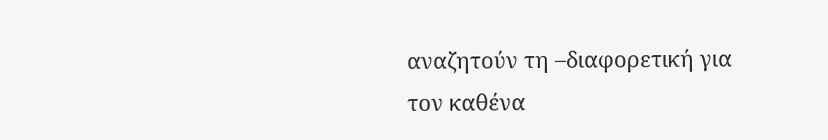αναζητούν τη –διαφορετική για τον καθένα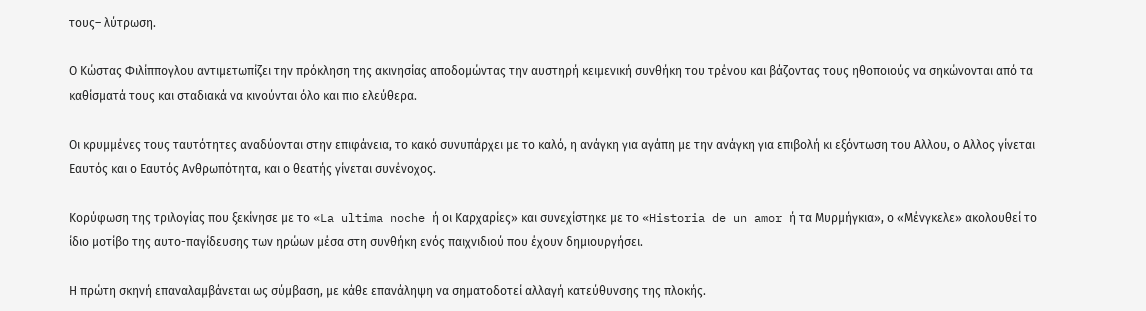τους– λύτρωση.

Ο Κώστας Φιλίππογλου αντιμετωπίζει την πρόκληση της ακινησίας αποδομώντας την αυστηρή κειμενική συνθήκη του τρένου και βάζοντας τους ηθοποιούς να σηκώνονται από τα καθίσματά τους και σταδιακά να κινούνται όλο και πιο ελεύθερα.

Οι κρυμμένες τους ταυτότητες αναδύονται στην επιφάνεια, το κακό συνυπάρχει με το καλό, η ανάγκη για αγάπη με την ανάγκη για επιβολή κι εξόντωση του Αλλου, ο Αλλος γίνεται Εαυτός και ο Εαυτός Ανθρωπότητα, και ο θεατής γίνεται συνένοχος.

Κορύφωση της τριλογίας που ξεκίνησε με το «La ultima noche ή οι Καρχαρίες» και συνεχίστηκε με το «Historia de un amor ή τα Μυρμήγκια», ο «Μένγκελε» ακολουθεί το ίδιο μοτίβο της αυτο-παγίδευσης των ηρώων μέσα στη συνθήκη ενός παιχνιδιού που έχουν δημιουργήσει.

Η πρώτη σκηνή επαναλαμβάνεται ως σύμβαση, με κάθε επανάληψη να σηματοδοτεί αλλαγή κατεύθυνσης της πλοκής.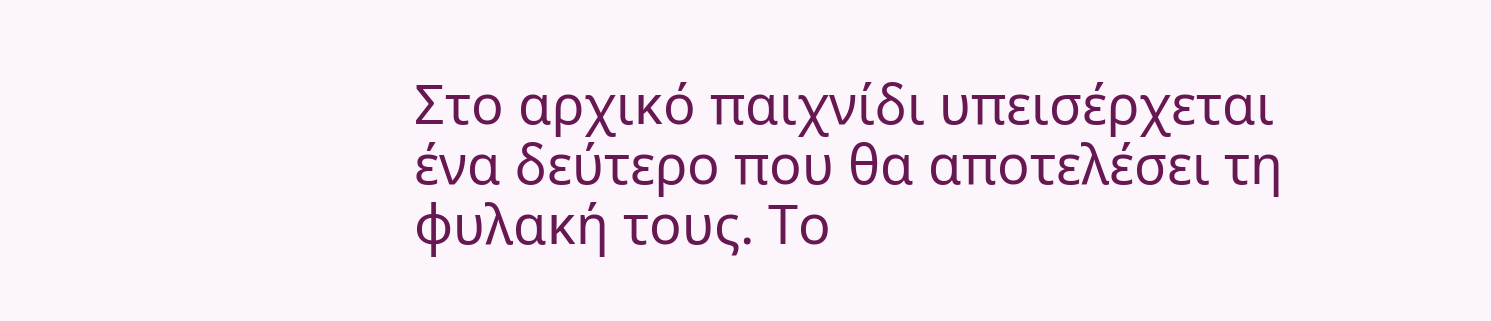Στο αρχικό παιχνίδι υπεισέρχεται ένα δεύτερο που θα αποτελέσει τη φυλακή τους. Το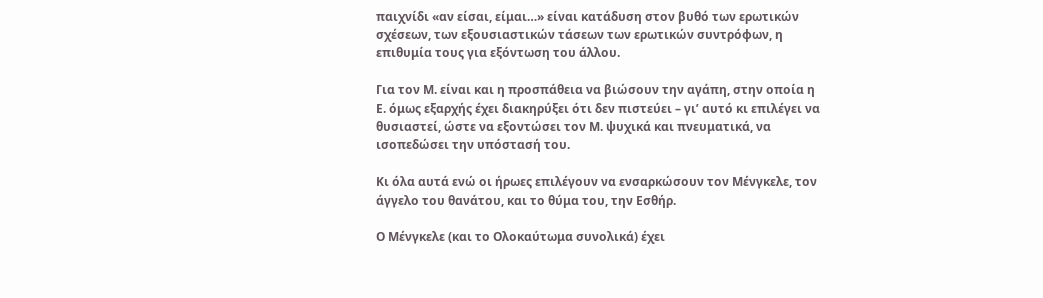παιχνίδι «αν είσαι, είμαι…» είναι κατάδυση στον βυθό των ερωτικών σχέσεων, των εξουσιαστικών τάσεων των ερωτικών συντρόφων, η επιθυμία τους για εξόντωση του άλλου.

Για τον Μ. είναι και η προσπάθεια να βιώσουν την αγάπη, στην οποία η Ε. όμως εξαρχής έχει διακηρύξει ότι δεν πιστεύει – γι’ αυτό κι επιλέγει να θυσιαστεί, ώστε να εξοντώσει τον Μ. ψυχικά και πνευματικά, να ισοπεδώσει την υπόστασή του.

Κι όλα αυτά ενώ οι ήρωες επιλέγουν να ενσαρκώσουν τον Μένγκελε, τον άγγελο του θανάτου, και το θύμα του, την Εσθήρ.

Ο Μένγκελε (και το Ολοκαύτωμα συνολικά) έχει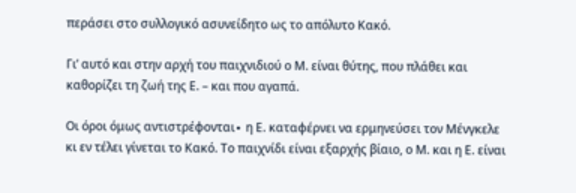περάσει στο συλλογικό ασυνείδητο ως το απόλυτο Κακό.

Γι’ αυτό και στην αρχή του παιχνιδιού ο Μ. είναι θύτης, που πλάθει και καθορίζει τη ζωή της Ε. – και που αγαπά.

Οι όροι όμως αντιστρέφονται∙ η Ε. καταφέρνει να ερμηνεύσει τον Μένγκελε κι εν τέλει γίνεται το Κακό. Το παιχνίδι είναι εξαρχής βίαιο, ο Μ. και η Ε. είναι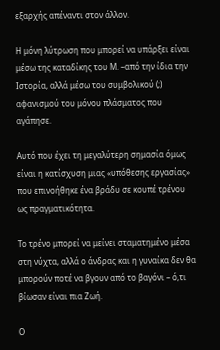εξαρχής απέναντι στον άλλον.

Η μόνη λύτρωση που μπορεί να υπάρξει είναι μέσω της καταδίκης του Μ. –από την ίδια την Ιστορία, αλλά μέσω του συμβολικού (;) αφανισμού του μόνου πλάσματος που αγάπησε.

Αυτό που έχει τη μεγαλύτερη σημασία όμως είναι η κατίσχυση μιας «υπόθεσης εργασίας» που επινοήθηκε ένα βράδυ σε κουπέ τρένου ως πραγματικότητα.

Το τρένο μπορεί να μείνει σταματημένο μέσα στη νύχτα, αλλά ο άνδρας και η γυναίκα δεν θα μπορούν ποτέ να βγουν από το βαγόνι – ό,τι βίωσαν είναι πια Ζωή.

Ο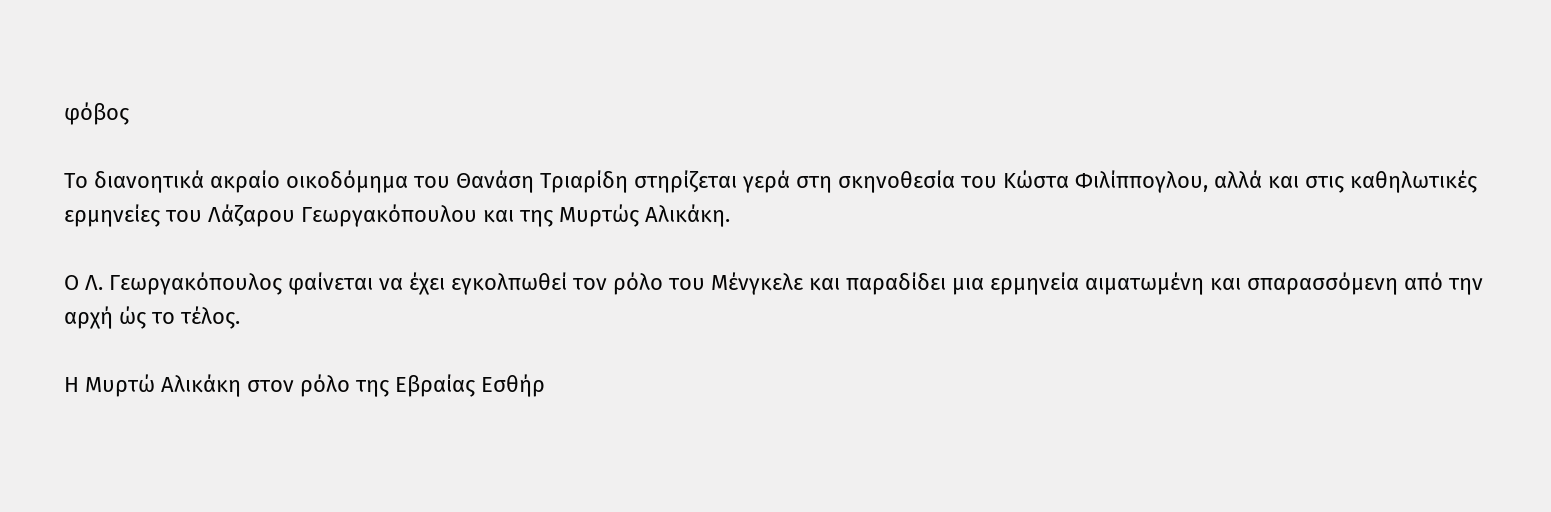φόβος

Το διανοητικά ακραίο οικοδόμημα του Θανάση Τριαρίδη στηρίζεται γερά στη σκηνοθεσία του Κώστα Φιλίππογλου, αλλά και στις καθηλωτικές ερμηνείες του Λάζαρου Γεωργακόπουλου και της Μυρτώς Αλικάκη.

Ο Λ. Γεωργακόπουλος φαίνεται να έχει εγκολπωθεί τον ρόλο του Μένγκελε και παραδίδει μια ερμηνεία αιματωμένη και σπαρασσόμενη από την αρχή ώς το τέλος.

Η Μυρτώ Αλικάκη στον ρόλο της Εβραίας Εσθήρ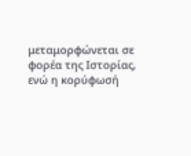μεταμορφώνεται σε φορέα της Ιστορίας, ενώ η κορύφωσή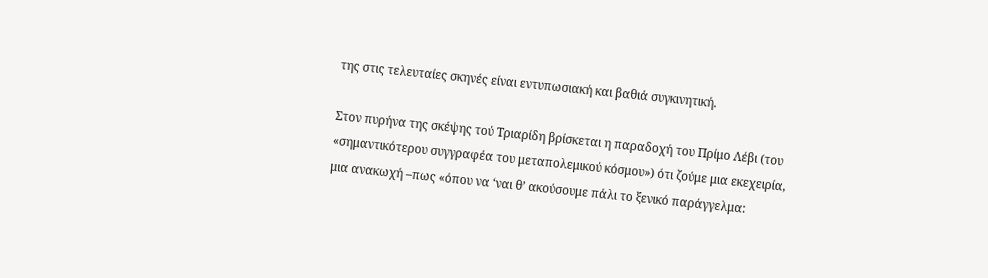της στις τελευταίες σκηνές είναι εντυπωσιακή και βαθιά συγκινητική.

Στον πυρήνα της σκέψης τού Τριαρίδη βρίσκεται η παραδοχή του Πρίμο Λέβι (του «σημαντικότερου συγγραφέα του μεταπολεμικού κόσμου») ότι ζούμε μια εκεχειρία, μια ανακωχή –πως «όπου να ‘ναι θ’ ακούσουμε πάλι το ξενικό παράγγελμα: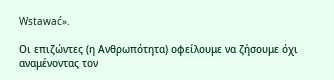Wstawać».

Οι επιζώντες (η Ανθρωπότητα) οφείλουμε να ζήσουμε όχι αναμένοντας τον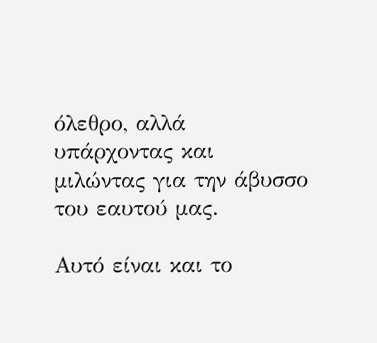όλεθρο, αλλά υπάρχοντας και μιλώντας για την άβυσσο του εαυτού μας.

Αυτό είναι και το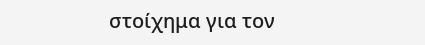στοίχημα για τον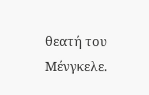θεατή του Μένγκελε.